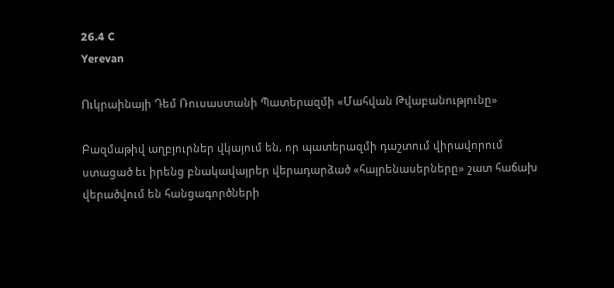26.4 C
Yerevan

Ուկրաինայի Դեմ Ռուսաստանի Պատերազմի «Մահվան Թվաբանությունը»

Բազմաթիվ աղբյուրներ վկայում են, որ պատերազմի դաշտում վիրավորում ստացած եւ իրենց բնակավայրեր վերադարձած «հայրենասերները» շատ հաճախ վերածվում են հանցագործների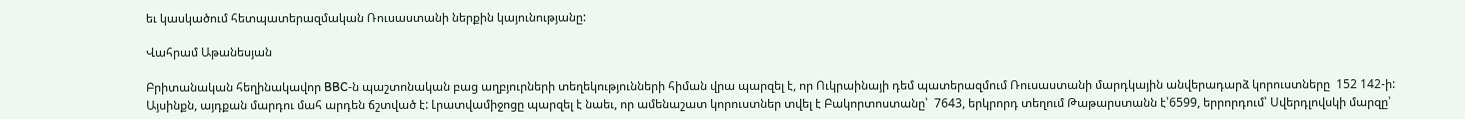եւ կասկածում հետպատերազմական Ռուսաստանի ներքին կայունությանը:

Վահրամ Աթանեսյան

Բրիտանական հեղինակավոր BBC‑ն պաշտոնական բաց աղբյուրների տեղեկությունների հիման վրա պարզել է, որ Ուկրաինայի դեմ պատերազմում Ռուսաստանի մարդկային անվերադարձ կորուստները  152 142‑ի: Այսինքն, այդքան մարդու մահ արդեն ճշտված է: Լրատվամիջոցը պարզել է նաեւ, որ ամենաշատ կորուստներ տվել է Բակորտոստանը՝  7643, երկրորդ տեղում Թաթարստանն է՝6599, երրորդում՝ Սվերդլովսկի մարզը՝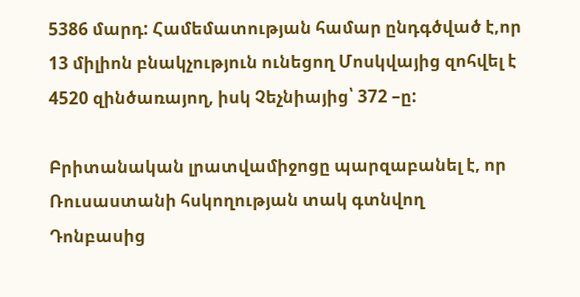5386 մարդ: Համեմատության համար ընդգծված է,որ 13 միլիոն բնակչություն ունեցող Մոսկվայից զոհվել է  4520 զինծառայող, իսկ Չեչնիայից՝ 372 –ը:

Բրիտանական լրատվամիջոցը պարզաբանել է, որ Ռուսաստանի հսկողության տակ գտնվող Դոնբասից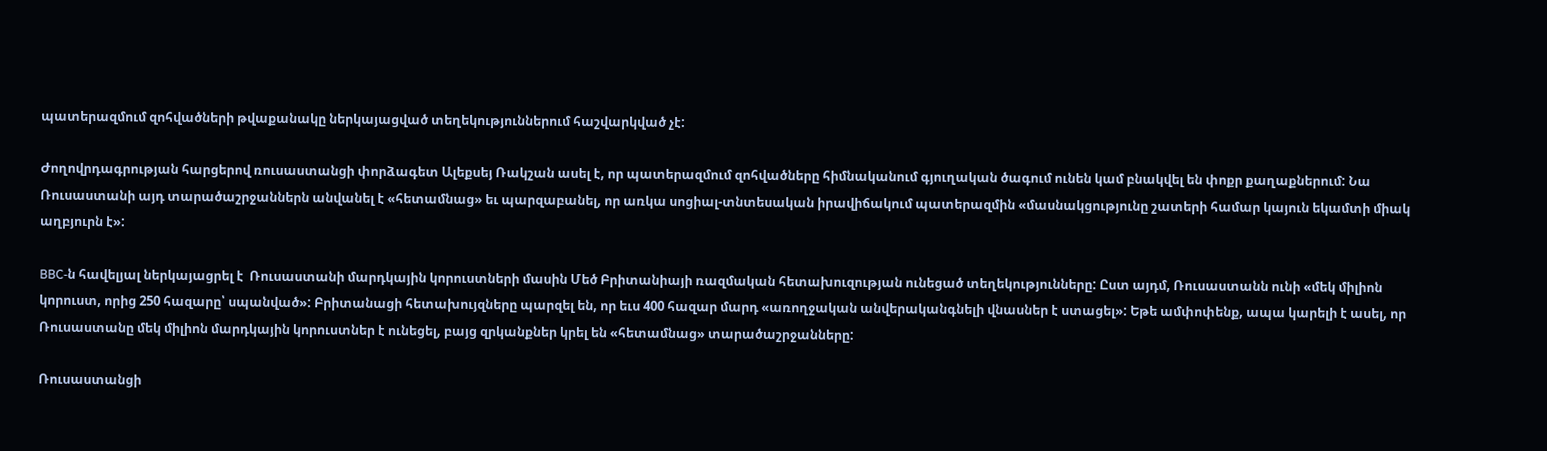պատերազմում զոհվածների թվաքանակը ներկայացված տեղեկություններում հաշվարկված չէ:

Ժողովրդագրության հարցերով ռուսաստանցի փորձագետ Ալեքսեյ Ռակշան ասել է, որ պատերազմում զոհվածները հիմնականում գյուղական ծագում ունեն կամ բնակվել են փոքր քաղաքներում: Նա Ռուսաստանի այդ տարածաշրջաններն անվանել է «հետամնաց» եւ պարզաբանել, որ առկա սոցիալ-տնտեսական իրավիճակում պատերազմին «մասնակցությունը շատերի համար կայուն եկամտի միակ աղբյուրն է»:

BBC‑ն հավելյալ ներկայացրել է  Ռուսաստանի մարդկային կորուստների մասին Մեծ Բրիտանիայի ռազմական հետախուզության ունեցած տեղեկությունները: Ըստ այդմ, Ռուսաստանն ունի «մեկ միլիոն կորուստ, որից 250 հազարը՝ սպանված»: Բրիտանացի հետախույզները պարզել են, որ եւս 400 հազար մարդ «առողջական անվերականգնելի վնասներ է ստացել»: Եթե ամփոփենք, ապա կարելի է ասել, որ Ռուսաստանը մեկ միլիոն մարդկային կորուստներ է ունեցել, բայց զրկանքներ կրել են «հետամնաց» տարածաշրջանները:

Ռուսաստանցի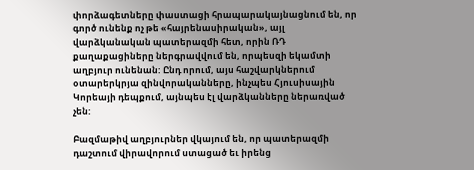փորձագետները փաստացի հրապարակայնացնում են, որ գործ ունենք ոչ թե «հայրենասիրական», այլ վարձկանական պատերազմի հետ, որին ՌԴ քաղաքացիները ներգրավվում են, որպեսզի եկամտի աղբյուր ունենան: Ընդ որում, այս հաշվարկներում օտարերկրյա զինվորականները, ինչպես Հյուսիսային Կորեայի դեպքում, այնպես էլ վարձկանները ներառված չեն:

Բազմաթիվ աղբյուրներ վկայում են, որ պատերազմի դաշտում վիրավորում ստացած եւ իրենց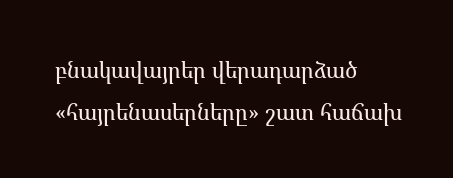բնակավայրեր վերադարձած «հայրենասերները» շատ հաճախ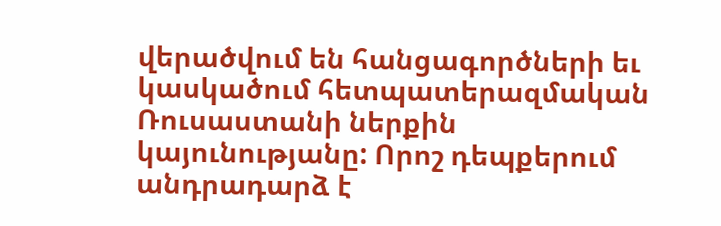վերածվում են հանցագործների եւ կասկածում հետպատերազմական Ռուսաստանի ներքին կայունությանը: Որոշ դեպքերում անդրադարձ է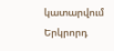կատարվում Երկրորդ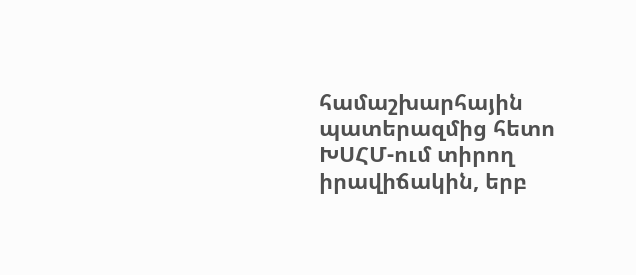համաշխարհային պատերազմից հետո ԽՍՀՄ-ում տիրող իրավիճակին, երբ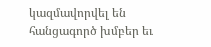կազմավորվել են հանցագործ խմբեր եւ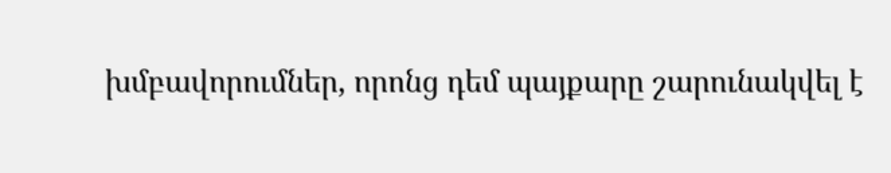խմբավորումներ, որոնց դեմ պայքարը շարունակվել է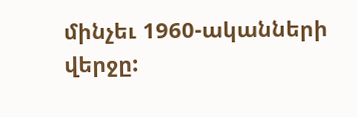մինչեւ 1960-ականների վերջը: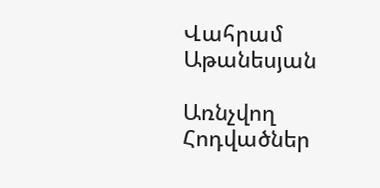Վահրամ Աթանեսյան

Առնչվող Հոդվածներ